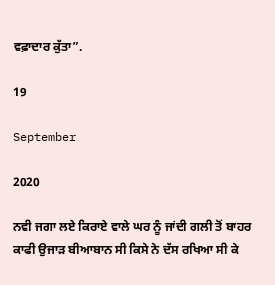ਵਫ਼ਾਦਾਰ ਕੁੱਤਾ”.

19

September

2020

ਨਵੀ ਜਗਾ ਲਏ ਕਿਰਾਏ ਵਾਲੇ ਘਰ ਨੂੰ ਜਾਂਦੀ ਗਲੀ ਤੋਂ ਬਾਹਰ ਕਾਫੀ ਉਜਾੜ ਬੀਆਬਾਨ ਸੀ ਕਿਸੇ ਨੇ ਦੱਸ ਰਖਿਆ ਸੀ ਕੇ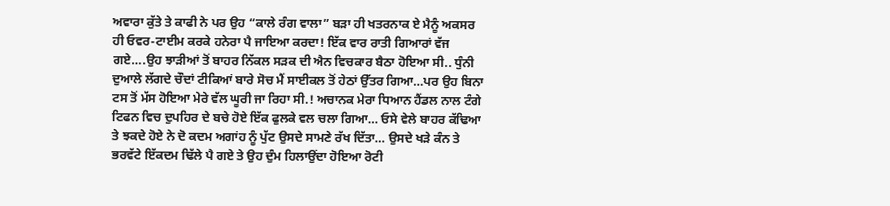ਅਵਾਰਾ ਕੁੱਤੇ ਤੇ ਕਾਫੀ ਨੇ ਪਰ ਉਹ “ਕਾਲੇ ਰੰਗ ਵਾਲਾ” ਬੜਾ ਹੀ ਖਤਰਨਾਕ ਏ ਮੈਨੂੰ ਅਕਸਰ ਹੀ ਓਵਰ-ਟਾਈਮ ਕਰਕੇ ਹਨੇਰਾ ਪੈ ਜਾਇਆ ਕਰਦਾ! ਇੱਕ ਵਾਰ ਰਾਤੀ ਗਿਆਰਾਂ ਵੱਜ ਗਏ….ਉਹ ਝਾੜੀਆਂ ਤੋਂ ਬਾਹਰ ਨਿੱਕਲ ਸੜਕ ਦੀ ਐਨ ਵਿਚਕਾਰ ਬੈਠਾ ਹੋਇਆ ਸੀ.. ਧੁੰਨੀ ਦੁਆਲੇ ਲੱਗਦੇ ਚੌਦਾਂ ਟੀਕਿਆਂ ਬਾਰੇ ਸੋਚ ਮੈਂ ਸਾਈਕਲ ਤੋਂ ਹੇਠਾਂ ਉੱਤਰ ਗਿਆ…ਪਰ ਉਹ ਬਿਨਾ ਟਸ ਤੋਂ ਮੱਸ ਹੋਇਆ ਮੇਰੇ ਵੱਲ ਘੂਰੀ ਜਾ ਰਿਹਾ ਸੀ.! ਅਚਾਨਕ ਮੇਰਾ ਧਿਆਨ ਹੈਂਡਲ ਨਾਲ ਟੰਗੇ ਟਿਫਨ ਵਿਚ ਦੁਪਹਿਰ ਦੇ ਬਚੇ ਹੋਏ ਇੱਕ ਫੁਲਕੇ ਵਲ ਚਲਾ ਗਿਆ… ਓਸੇ ਵੇਲੇ ਬਾਹਰ ਕੱਢਿਆ ਤੇ ਝਕਦੇ ਹੋਏ ਨੇ ਦੋ ਕਦਮ ਅਗਾਂਹ ਨੂੰ ਪੁੱਟ ਉਸਦੇ ਸਾਮਣੇ ਰੱਖ ਦਿੱਤਾ… ਉਸਦੇ ਖੜੇ ਕੰਨ ਤੇ ਭਰਵੱਟੇ ਇੱਕਦਮ ਢਿੱਲੇ ਪੈ ਗਏ ਤੇ ਉਹ ਦੁੰਮ ਹਿਲਾਉਂਦਾ ਹੋਇਆ ਰੋਟੀ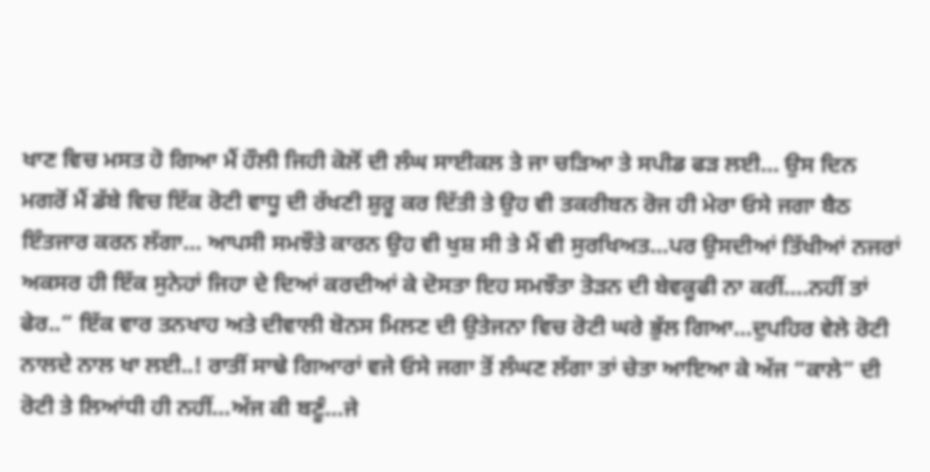ਖਾਣ ਵਿਚ ਮਸਤ ਹੋ ਗਿਆ ਮੈਂ ਹੌਲੀ ਜਿਹੀ ਕੋਲੋਂ ਦੀ ਲੰਘ ਸਾਈਕਲ ਤੇ ਜਾ ਚੜਿਆ ਤੇ ਸਪੀਡ ਫੜ ਲਈ… ਉਸ ਦਿਨ ਮਗਰੋਂ ਮੈਂ ਡੱਬੇ ਵਿਚ ਇੱਕ ਰੋਟੀ ਵਾਧੂ ਦੀ ਰੱਖਣੀ ਸ਼ੁਰੂ ਕਰ ਦਿੱਤੀ ਤੇ ਉਹ ਵੀ ਤਕਰੀਬਨ ਰੋਜ ਹੀ ਮੇਰਾ ਓਸੇ ਜਗਾ ਬੈਠ ਇੰਤਜਾਰ ਕਰਨ ਲੱਗਾ… ਆਪਸੀ ਸਮਝੌਤੇ ਕਾਰਨ ਉਹ ਵੀ ਖੁਸ਼ ਸੀ ਤੇ ਮੈਂ ਵੀ ਸੁਰਖਿਅਤ…ਪਰ ਉਸਦੀਆਂ ਤਿੱਖੀਆਂ ਨਜਰਾਂ ਅਕਸਰ ਹੀ ਇੱਕ ਸੁਨੇਹਾਂ ਜਿਹਾ ਦੇ ਦਿਆਂ ਕਰਦੀਆਂ ਕੇ ਦੋਸਤਾ ਇਹ ਸਮਝੌਤਾ ਤੋੜਨ ਦੀ ਬੇਵਕੂਫੀ ਨਾ ਕਰੀਂ….ਨਹੀਂ ਤਾਂ ਫੇਰ..” ਇੱਕ ਵਾਰ ਤਨਖਾਹ ਅਤੇ ਦੀਵਾਲੀ ਬੋਨਸ ਮਿਲਣ ਦੀ ਉਤੇਜਨਾ ਵਿਚ ਰੋਟੀ ਘਰੇ ਭੁੱਲ ਗਿਆ…ਦੁਪਹਿਰ ਵੇਲੇ ਰੋਟੀ ਨਾਲਦੇ ਨਾਲ ਖਾ ਲਈ..! ਰਾਤੀਂ ਸਾਢੇ ਗਿਆਰਾਂ ਵਜੇ ਓਸੇ ਜਗਾ ਤੋਂ ਲੰਘਣ ਲੱਗਾ ਤਾਂ ਚੇਤਾ ਆਇਆ ਕੇ ਅੱਜ “ਕਾਲੇ” ਦੀ ਰੋਟੀ ਤੇ ਲਿਆਂਧੀ ਹੀ ਨਹੀਂ…ਅੱਜ ਕੀ ਬਣੂੰ…ਜੇ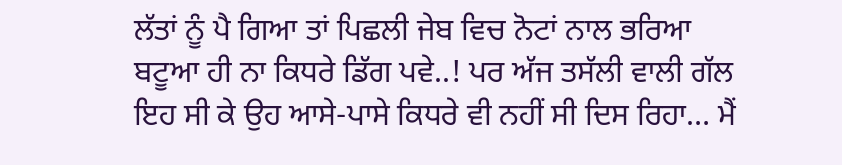ਲੱਤਾਂ ਨੂੰ ਪੈ ਗਿਆ ਤਾਂ ਪਿਛਲੀ ਜੇਬ ਵਿਚ ਨੋਟਾਂ ਨਾਲ ਭਰਿਆ ਬਟੂਆ ਹੀ ਨਾ ਕਿਧਰੇ ਡਿੱਗ ਪਵੇ..! ਪਰ ਅੱਜ ਤਸੱਲੀ ਵਾਲੀ ਗੱਲ ਇਹ ਸੀ ਕੇ ਉਹ ਆਸੇ-ਪਾਸੇ ਕਿਧਰੇ ਵੀ ਨਹੀਂ ਸੀ ਦਿਸ ਰਿਹਾ… ਮੈਂ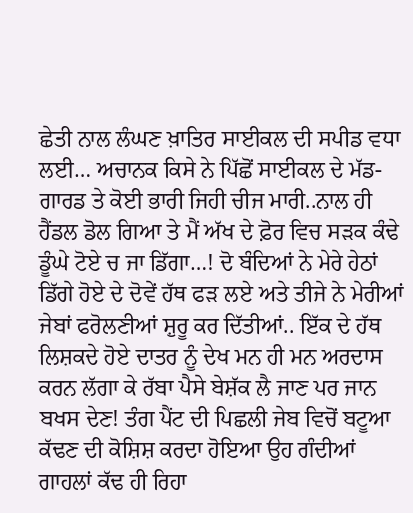ਛੇਤੀ ਨਾਲ ਲੰਘਣ ਖ਼ਾਤਿਰ ਸਾਈਕਲ ਦੀ ਸਪੀਡ ਵਧਾ ਲਈ… ਅਚਾਨਕ ਕਿਸੇ ਨੇ ਪਿੱਛੋਂ ਸਾਈਕਲ ਦੇ ਮੱਡ-ਗਾਰਡ ਤੇ ਕੋਈ ਭਾਰੀ ਜਿਹੀ ਚੀਜ ਮਾਰੀ..ਨਾਲ ਹੀ ਹੈਂਡਲ ਡੋਲ ਗਿਆ ਤੇ ਮੈਂ ਅੱਖ ਦੇ ਫ਼ੋਰ ਵਿਚ ਸੜਕ ਕੰਢੇ ਡੂੰਘੇ ਟੋਏ ਚ ਜਾ ਡਿੱਗਾ…! ਦੋ ਬੰਦਿਆਂ ਨੇ ਮੇਰੇ ਹੇਠਾਂ ਡਿੱਗੇ ਹੋਏ ਦੇ ਦੋਵੇਂ ਹੱਥ ਫੜ ਲਏ ਅਤੇ ਤੀਜੇ ਨੇ ਮੇਰੀਆਂ ਜੇਬਾਂ ਫਰੋਲਣੀਆਂ ਸ਼ੁਰੂ ਕਰ ਦਿੱਤੀਆਂ.. ਇੱਕ ਦੇ ਹੱਥ ਲਿਸ਼ਕਦੇ ਹੋਏ ਦਾਤਰ ਨੂੰ ਦੇਖ ਮਨ ਹੀ ਮਨ ਅਰਦਾਸ ਕਰਨ ਲੱਗਾ ਕੇ ਰੱਬਾ ਪੈਸੇ ਬੇਸ਼ੱਕ ਲੈ ਜਾਣ ਪਰ ਜਾਨ ਬਖਸ ਦੇਣ! ਤੰਗ ਪੈਂਟ ਦੀ ਪਿਛਲੀ ਜੇਬ ਵਿਚੋਂ ਬਟੂਆ ਕੱਢਣ ਦੀ ਕੋਸ਼ਿਸ਼ ਕਰਦਾ ਹੋਇਆ ਉਹ ਗੰਦੀਆਂ ਗਾਹਲਾਂ ਕੱਢ ਹੀ ਰਿਹਾ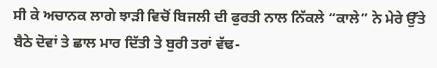ਸੀ ਕੇ ਅਚਾਨਕ ਲਾਗੇ ਝਾੜੀ ਵਿਚੋਂ ਬਿਜਲੀ ਦੀ ਫੁਰਤੀ ਨਾਲ ਨਿੱਕਲੇ “ਕਾਲੇ” ਨੇ ਮੇਰੇ ਉੱਤੇ ਬੈਠੇ ਦੋਵਾਂ ਤੇ ਛਾਲ ਮਾਰ ਦਿੱਤੀ ਤੇ ਬੁਰੀ ਤਰਾਂ ਵੱਢ-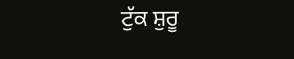ਟੁੱਕ ਸ਼ੁਰੂ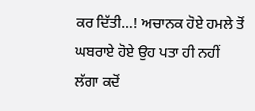ਕਰ ਦਿੱਤੀ…! ਅਚਾਨਕ ਹੋਏ ਹਮਲੇ ਤੋਂ ਘਬਰਾਏ ਹੋਏ ਉਹ ਪਤਾ ਹੀ ਨਹੀਂ ਲੱਗਾ ਕਦੋਂ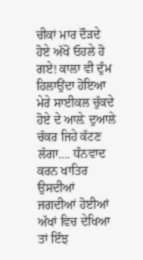ਚੀਕਾਂ ਮਾਰ ਦੌੜਦੇ ਹੋਏ ਅੱਖੋਂ ਓਹਲੇ ਹੋ ਗਏ! ਕਾਲਾ ਵੀ ਦੁੰਮ ਹਿਲਾਉਂਦਾ ਹੋਇਆ ਮੇਰੇ ਸਾਈਕਲ ਚੁੱਕਦੇ ਹੋਏ ਦੇ ਆਲ਼ੇ ਦੁਆਲੇ ਚੱਕਰ ਜਿਹੇ ਕੱਟਣ ਲੱਗਾ…. ਧੰਨਵਾਦ ਕਰਨ ਖਾਤਿਰ ਉਸਦੀਆਂ ਜਗਦੀਆਂ ਹੋਈਆਂ ਅੱਖਾਂ ਵਿਚ ਦੇਖਿਆ ਤਾਂ ਇੰਝ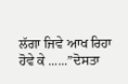ਲੱਗਾ ਜਿਵੇ ਆਖ ਰਿਹਾ ਹੋਵੇ ਕੇ ......”ਦੋਸਤਾ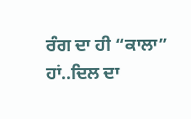ਰੰਗ ਦਾ ਹੀ “ਕਾਲਾ” ਹਾਂ..ਦਿਲ ਦਾ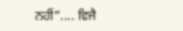ਨਹੀਂ”.... ਵਿਜੈ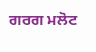ਗਰਗ ਮਲੋਟ